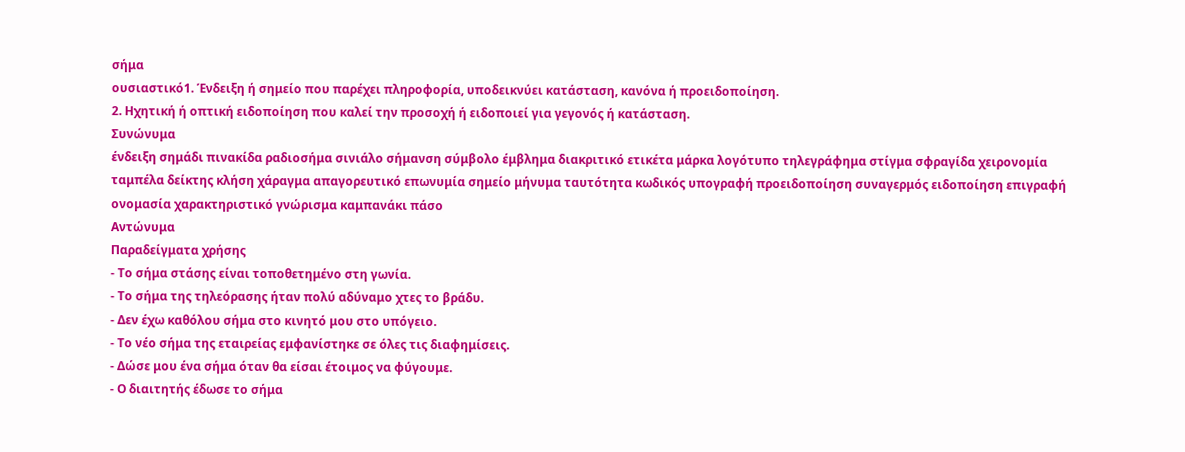σήμα
ουσιαστικό1. Ένδειξη ή σημείο που παρέχει πληροφορία, υποδεικνύει κατάσταση, κανόνα ή προειδοποίηση.
2. Ηχητική ή οπτική ειδοποίηση που καλεί την προσοχή ή ειδοποιεί για γεγονός ή κατάσταση.
Συνώνυμα
ένδειξη σημάδι πινακίδα ραδιοσήμα σινιάλο σήμανση σύμβολο έμβλημα διακριτικό ετικέτα μάρκα λογότυπο τηλεγράφημα στίγμα σφραγίδα χειρονομία ταμπέλα δείκτης κλήση χάραγμα απαγορευτικό επωνυμία σημείο μήνυμα ταυτότητα κωδικός υπογραφή προειδοποίηση συναγερμός ειδοποίηση επιγραφή ονομασία χαρακτηριστικό γνώρισμα καμπανάκι πάσο
Αντώνυμα
Παραδείγματα χρήσης
- Το σήμα στάσης είναι τοποθετημένο στη γωνία.
- Το σήμα της τηλεόρασης ήταν πολύ αδύναμο χτες το βράδυ.
- Δεν έχω καθόλου σήμα στο κινητό μου στο υπόγειο.
- Το νέο σήμα της εταιρείας εμφανίστηκε σε όλες τις διαφημίσεις.
- Δώσε μου ένα σήμα όταν θα είσαι έτοιμος να φύγουμε.
- Ο διαιτητής έδωσε το σήμα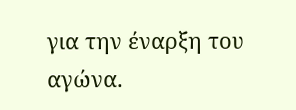για την έναρξη του αγώνα.